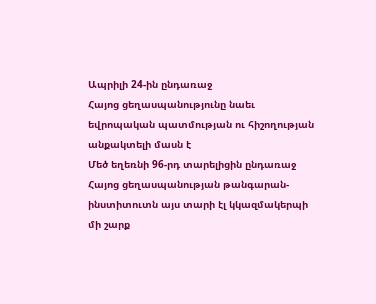Ապրիլի 24-ին ընդառաջ
Հայոց ցեղասպանությունը նաեւ եվրոպական պատմության ու հիշողության անքակտելի մասն է
Մեծ եղեռնի 96-րդ տարելիցին ընդառաջ Հայոց ցեղասպանության թանգարան-ինստիտուտն այս տարի էլ կկազմակերպի մի շարք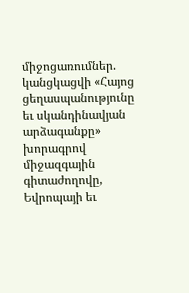միջոցառումներ. կանցկացվի «Հայոց ցեղասպանությունը եւ սկանդինավյան արձագանքը» խորագրով միջազգային գիտաժողովը, Եվրոպայի եւ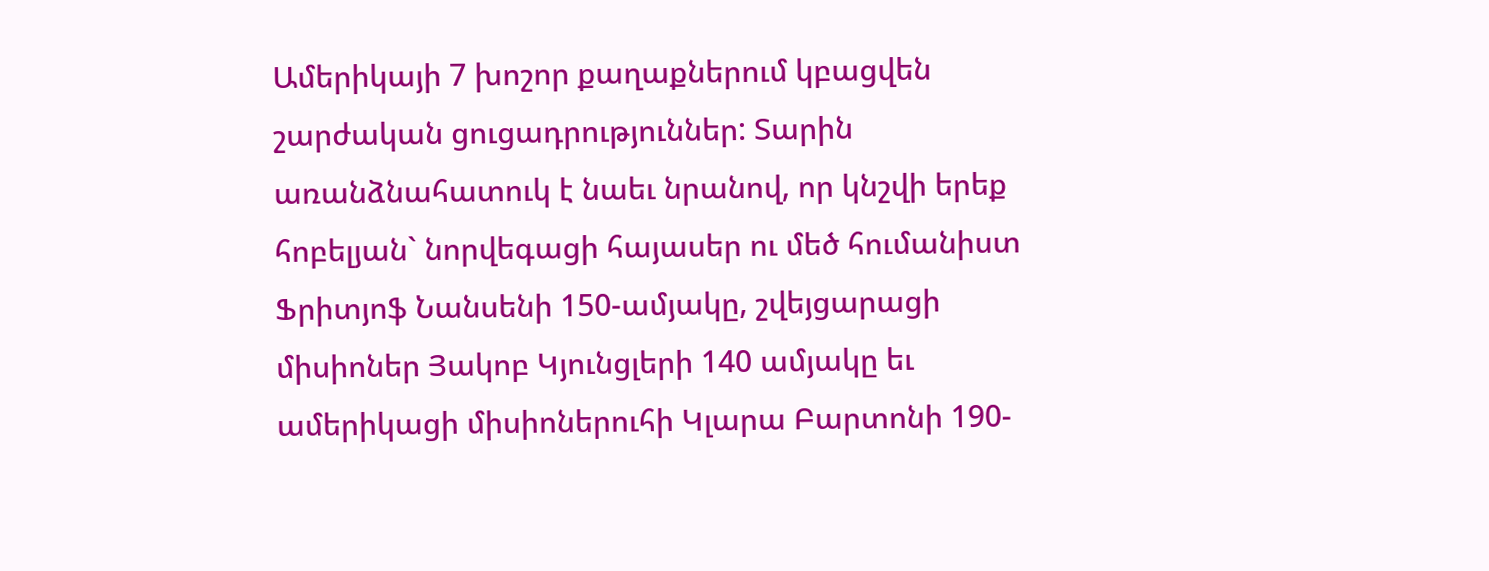Ամերիկայի 7 խոշոր քաղաքներում կբացվեն շարժական ցուցադրություններ: Տարին առանձնահատուկ է նաեւ նրանով, որ կնշվի երեք հոբելյան` նորվեգացի հայասեր ու մեծ հումանիստ Ֆրիտյոֆ Նանսենի 150-ամյակը, շվեյցարացի միսիոներ Յակոբ Կյունցլերի 140 ամյակը եւ ամերիկացի միսիոներուհի Կլարա Բարտոնի 190-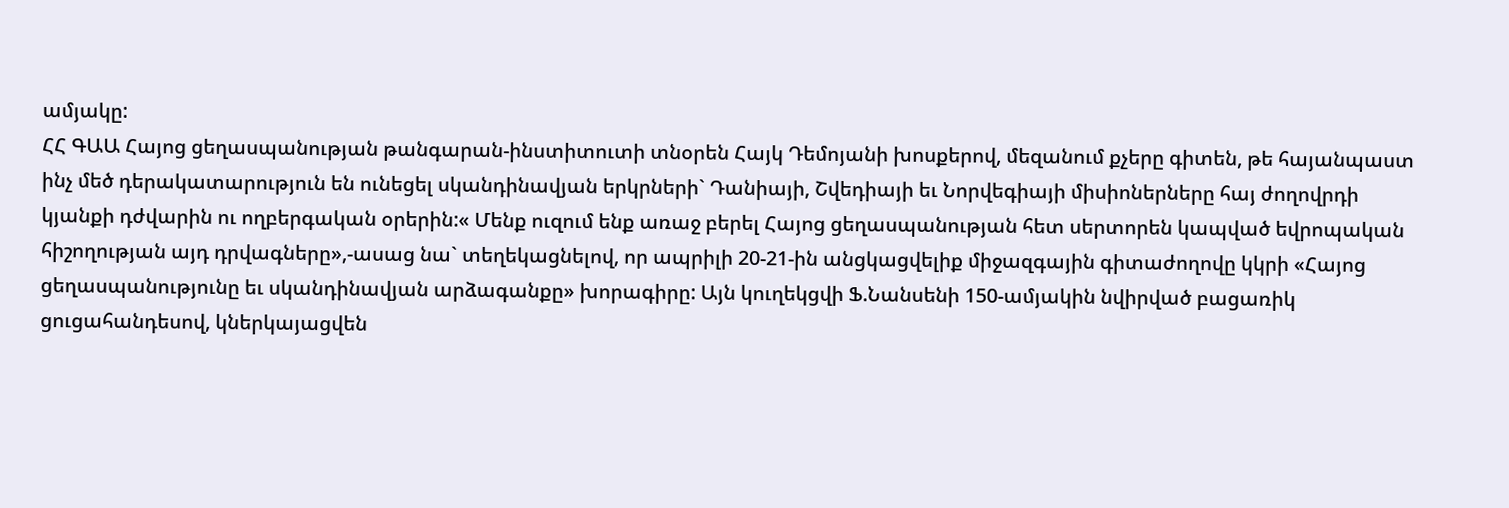ամյակը:
ՀՀ ԳԱԱ Հայոց ցեղասպանության թանգարան-ինստիտուտի տնօրեն Հայկ Դեմոյանի խոսքերով, մեզանում քչերը գիտեն, թե հայանպաստ ինչ մեծ դերակատարություն են ունեցել սկանդինավյան երկրների` Դանիայի, Շվեդիայի եւ Նորվեգիայի միսիոներները հայ ժողովրդի կյանքի դժվարին ու ողբերգական օրերին:« Մենք ուզում ենք առաջ բերել Հայոց ցեղասպանության հետ սերտորեն կապված եվրոպական հիշողության այդ դրվագները»,-ասաց նա` տեղեկացնելով, որ ապրիլի 20-21-ին անցկացվելիք միջազգային գիտաժողովը կկրի «Հայոց ցեղասպանությունը եւ սկանդինավյան արձագանքը» խորագիրը: Այն կուղեկցվի Ֆ.Նանսենի 150-ամյակին նվիրված բացառիկ ցուցահանդեսով, կներկայացվեն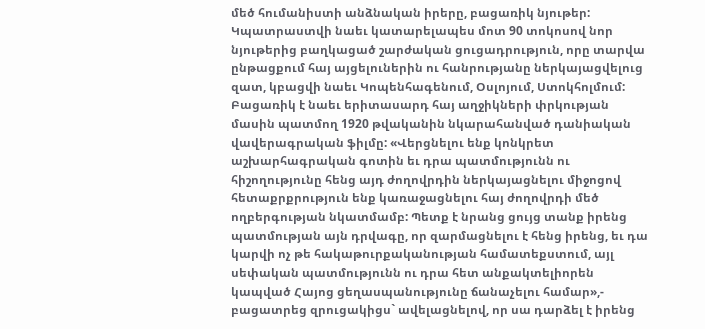մեծ հումանիստի անձնական իրերը, բացառիկ նյութեր: Կպատրաստվի նաեւ կատարելապես մոտ 90 տոկոսով նոր նյութերից բաղկացած շարժական ցուցադրություն, որը տարվա ընթացքում հայ այցելուներին ու հանրությանը ներկայացվելուց զատ, կբացվի նաեւ Կոպենհագենում, Օսլոյում, Ստոկհոլմում: Բացառիկ է նաեւ երիտասարդ հայ աղջիկների փրկության մասին պատմող 1920 թվականին նկարահանված դանիական վավերագրական ֆիլմը: «Վերցնելու ենք կոնկրետ աշխարհագրական գոտին եւ դրա պատմությունն ու հիշողությունը հենց այդ ժողովրդին ներկայացնելու միջոցով հետաքրքրություն ենք կառաջացնելու հայ ժողովրդի մեծ ողբերգության նկատմամբ: Պետք է նրանց ցույց տանք իրենց պատմության այն դրվագը, որ զարմացնելու է հենց իրենց, եւ դա կարվի ոչ թե հակաթուրքականության համատեքստում, այլ սեփական պատմությունն ու դրա հետ անքակտելիորեն կապված Հայոց ցեղասպանությունը ճանաչելու համար»,- բացատրեց զրուցակիցս` ավելացնելով, որ սա դարձել է իրենց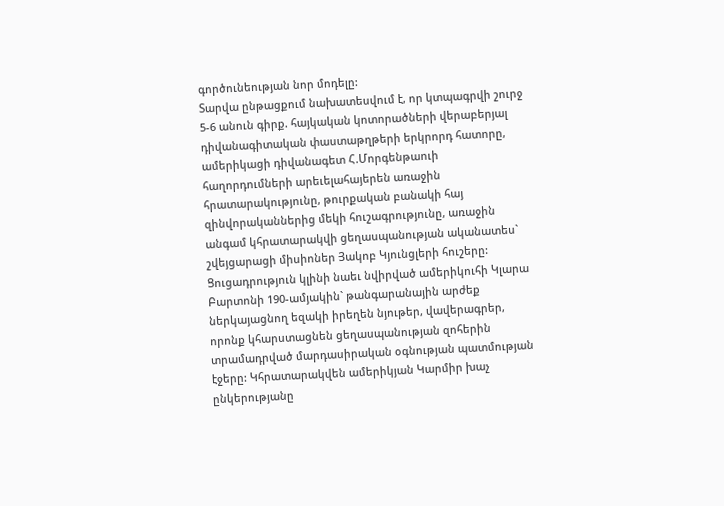գործունեության նոր մոդելը:
Տարվա ընթացքում նախատեսվում է, որ կտպագրվի շուրջ 5-6 անուն գիրք. հայկական կոտորածների վերաբերյալ դիվանագիտական փաստաթղթերի երկրորդ հատորը, ամերիկացի դիվանագետ Հ.Մորգենթաուի հաղորդումների արեւելահայերեն առաջին հրատարակությունը, թուրքական բանակի հայ զինվորականներից մեկի հուշագրությունը, առաջին անգամ կհրատարակվի ցեղասպանության ականատես` շվեյցարացի միսիոներ Յակոբ Կյունցլերի հուշերը: Ցուցադրություն կլինի նաեւ նվիրված ամերիկուհի Կլարա Բարտոնի 190-ամյակին` թանգարանային արժեք ներկայացնող եզակի իրեղեն նյութեր, վավերագրեր, որոնք կհարստացնեն ցեղասպանության զոհերին տրամադրված մարդասիրական օգնության պատմության էջերը: Կհրատարակվեն ամերիկյան Կարմիր խաչ ընկերությանը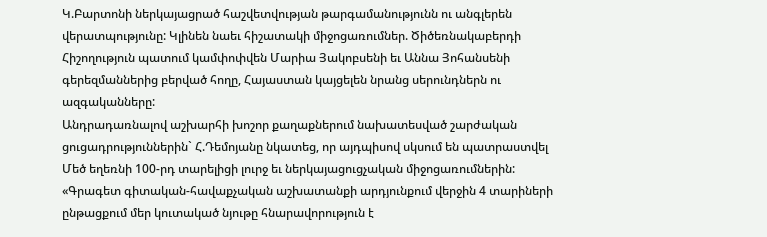Կ.Բարտոնի ներկայացրած հաշվետվության թարգամանությունն ու անգլերեն վերատպությունը: Կլինեն նաեւ հիշատակի միջոցառումներ. Ծիծեռնակաբերդի Հիշողություն պատում կամփոփվեն Մարիա Յակոբսենի եւ Աննա Յոհանսենի գերեզմաններից բերված հողը, Հայաստան կայցելեն նրանց սերունդներն ու ազգականները:
Անդրադառնալով աշխարհի խոշոր քաղաքներում նախատեսված շարժական ցուցադրություններին` Հ.Դեմոյանը նկատեց, որ այդպիսով սկսում են պատրաստվել Մեծ եղեռնի 100-րդ տարելիցի լուրջ եւ ներկայացուցչական միջոցառումներին: «Գրագետ գիտական-հավաքչական աշխատանքի արդյունքում վերջին 4 տարիների ընթացքում մեր կուտակած նյութը հնարավորություն է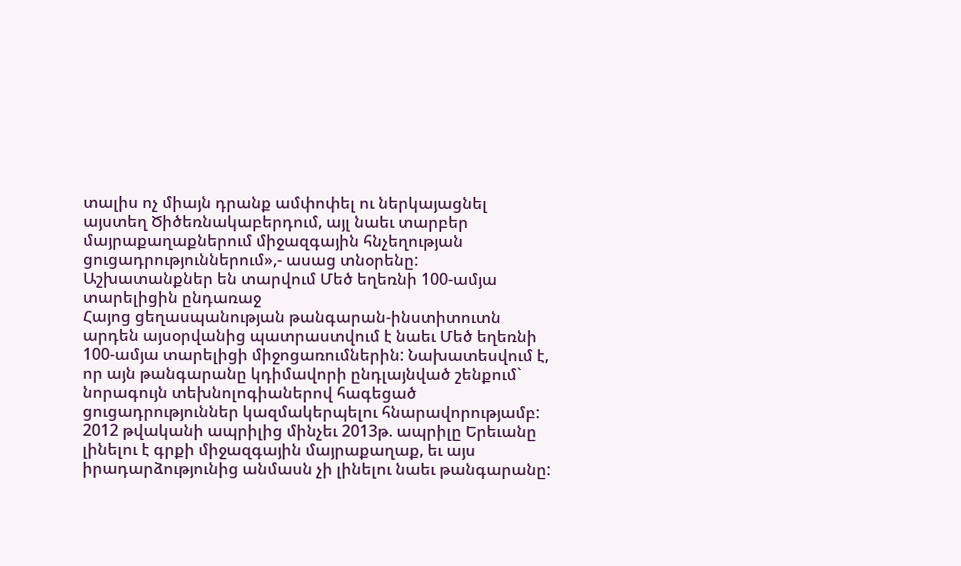տալիս ոչ միայն դրանք ամփոփել ու ներկայացնել այստեղ Ծիծեռնակաբերդում, այլ նաեւ տարբեր մայրաքաղաքներում միջազգային հնչեղության ցուցադրություններում»,- ասաց տնօրենը:
Աշխատանքներ են տարվում Մեծ եղեռնի 100-ամյա տարելիցին ընդառաջ
Հայոց ցեղասպանության թանգարան-ինստիտուտն արդեն այսօրվանից պատրաստվում է նաեւ Մեծ եղեռնի 100-ամյա տարելիցի միջոցառումներին: Նախատեսվում է, որ այն թանգարանը կդիմավորի ընդլայնված շենքում` նորագույն տեխնոլոգիաներով հագեցած ցուցադրություններ կազմակերպելու հնարավորությամբ: 2012 թվականի ապրիլից մինչեւ 2013թ. ապրիլը Երեւանը լինելու է գրքի միջազգային մայրաքաղաք, եւ այս իրադարձությունից անմասն չի լինելու նաեւ թանգարանը: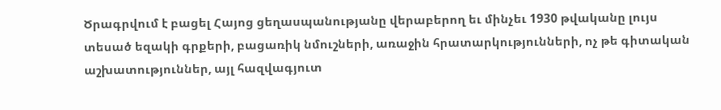Ծրագրվում է բացել Հայոց ցեղասպանությանը վերաբերող եւ մինչեւ 1930 թվականը լույս տեսած եզակի գրքերի, բացառիկ նմուշների, առաջին հրատարկությունների, ոչ թե գիտական աշխատություններ, այլ հազվագյուտ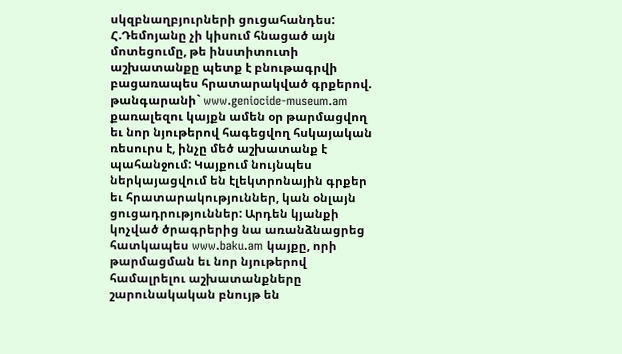սկզբնաղբյուրների ցուցահանդես:
Հ.Դեմոյանը չի կիսում հնացած այն մոտեցումը, թե ինստիտուտի աշխատանքը պետք է բնութագրվի բացառապես հրատարակված գրքերով. թանգարանի` www.geniocide-museum.am քառալեզու կայքն ամեն օր թարմացվող եւ նոր նյութերով հագեցվող հսկայական ռեսուրս է, ինչը մեծ աշխատանք է պահանջում: Կայքում նույնպես ներկայացվում են էլեկտրոնային գրքեր եւ հրատարակություններ, կան օնլայն ցուցադրություններ: Արդեն կյանքի կոչված ծրագրերից նա առանձնացրեց հատկապես www.baku.am կայքը, որի թարմացման եւ նոր նյութերով համալրելու աշխատանքները շարունակական բնույթ են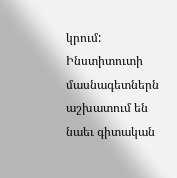կրում: Ինստիտուտի մասնագետներն աշխատում են նաեւ գիտական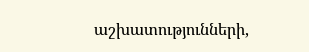աշխատությունների,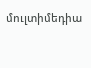մուլտիմեդիա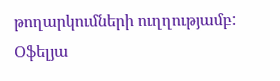թողարկումների ուղղությամբ:
Օֆելյա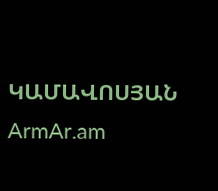ԿԱՄԱՎՈՍՅԱՆ
ArmAr.am